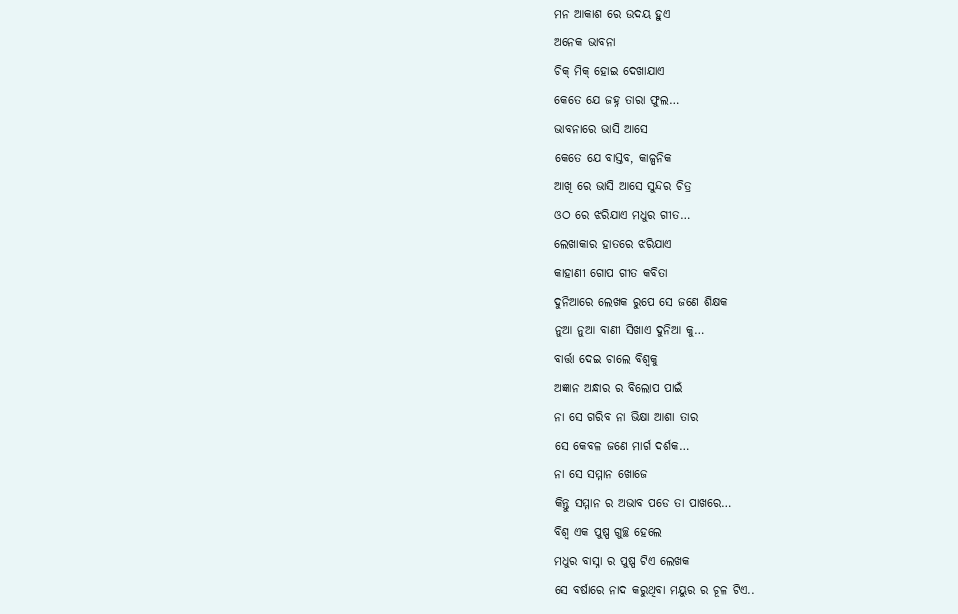ମନ ଆକାଶ ରେ ଉଦୟ ହୁଏ
ଅନେକ ଭାବନା
ଚିକ୍ ମିକ୍ ହୋଇ ଦେଖାଯାଏ
କେତେ ଯେ ଜହ୍ନ ତାରା ଫୁଲ…
ଭାବନାରେ ଭାସି ଆସେ
କେତେ ଯେ ବାସ୍ତବ, କାଳ୍ପନିକ
ଆଖି ରେ ଭାସି ଆସେ ସୁନ୍ଦର ଚିତ୍ର
ଓଠ ରେ ଝରିଯାଏ ମଧୁର ଗୀତ…
ଲେଖାକାର ହାତରେ ଝରିଯାଏ
କାହାଣୀ ଗୋପ ଗୀତ କବିତା
ଦୁନିଆରେ ଲେଖକ ରୁପେ ସେ ଜଣେ ଶିକ୍ଷକ
ନୁଆ ନୁଆ ବାଣୀ ସିଖାଏ ଦୁନିଆ କୁ…
ବାର୍ତ୍ତା ଦେଇ ଚାଲେ ବିଶ୍ୱକୁ
ଅଜ୍ଞାନ ଅନ୍ଧାର ର ବିଲୋପ ପାଇଁ
ନା ସେ ଗରିବ ନା ଭିକ୍ଷା ଆଶା ତାର
ସେ କେବଳ ଜଣେ ମାର୍ଗ ଦର୍ଶକ…
ନା ସେ ସମ୍ମାନ ଖୋଜେ
କିନ୍ତୁ ସମ୍ମାନ ର ଅଭାବ ପଡେ ତା ପାଖରେ…
ବିଶ୍ବ ଏକ ପୁଷ୍ପ ଗୁଚ୍ଛ ହେଲେ
ମଧୁର ବାସ୍ନା ର ପୁଷ୍ପ ଟିଏ ଲେଖକ
ସେ ବର୍ଷାରେ ନାଦ କରୁଥିବା ମୟୁର ର ଚୂଳ ଟିଏ..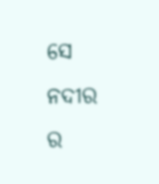ସେ ନଦୀର ର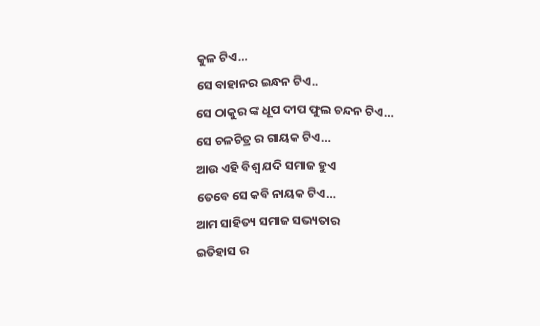କୁଳ ଟିଏ…
ସେ ବାହାନର ଇନ୍ଧନ ଟିଏ..
ସେ ଠାକୁର ଙ୍କ ଧୂପ ଦୀପ ଫୁଲ ଚନ୍ଦନ ଟିଏ…
ସେ ଚଳଚିତ୍ର ର ଗାୟକ ଟିଏ…
ଆଉ ଏହି ବିଶ୍ଵ ଯଦି ସମାଜ ହୁଏ
ତେବେ ସେ କବି ନାୟକ ଟିଏ…
ଆମ ସାହିତ୍ୟ ସମାଜ ସଭ୍ୟତାର
ଇତିହାସ ର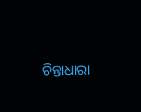ଚିନ୍ତାଧାରା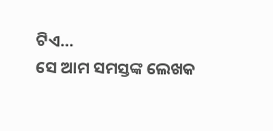ଟିଏ…
ସେ ଆମ ସମସ୍ତଙ୍କ ଲେଖକ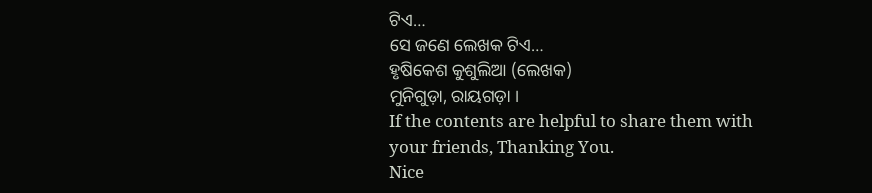ଟିଏ…
ସେ ଜଣେ ଲେଖକ ଟିଏ…
ହୃଷିକେଶ କୁଶୁଲିଆ (ଲେଖକ)
ମୁନିଗୁଡ଼ା, ରାୟଗଡ଼ା ।
If the contents are helpful to share them with your friends, Thanking You.
Nice